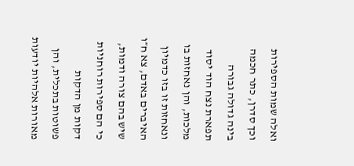ואלה שמות הספירות וכך סדרן, כתר חכמה בינה גדולה גבורה תפארת נצח הוד יסוד מלכות, והן נאחזות בו ונאחזות זו בזו כדמיון האיברים באדם, צא ח״ו שיש בהם צורה ודמות, כי הם ספירות רוחניות דקות מן הדקות פשוטות בתכלית, והן מאורות אלהיות יודעות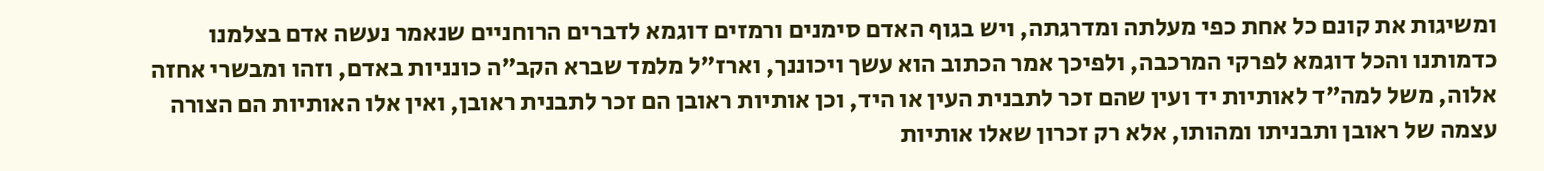ומשיגות את קונם כל אחת כפי מעלתה ומדרגתה, ויש בגוף האדם סימנים ורמזים דוגמא לדברים הרוחניים שנאמר נעשה אדם בצלמנו כדמותנו והכל דוגמא לפרקי המרכבה, ולפיכך אמר הכתוב הוא עשך ויכוננך, וארז״ל מלמד שברא הקב״ה כונניות באדם, וזהו ומבשרי אחזה אלוה, משל למה״ד לאותיות יד ועין שהם זכר לתבנית העין או היד, וכן אותיות ראובן הם זכר לתבנית ראובן, ואין אלו האותיות הם הצורה עצמה של ראובן ותבניתו ומהותו, אלא רק זכרון שאלו אותיות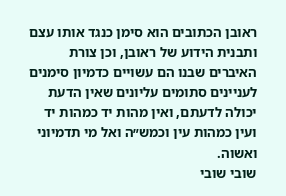ראובן הכתובים הוא סימן כנגד אותו עצם ותבנית הידוע של ראובן, וכן צורת האיברים שבנו הם עשויים כדמיון סימנים לעניינים סתומים עליונים שאין הדעת יכולה לדעתם, ואין מהות יד כמהות יד ועין כמהות עין וכמש״ה ואל מי תדמיוני ואשוה.
שובי שובי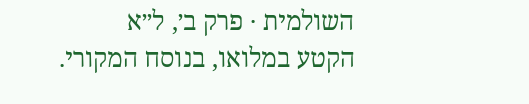השולמית · פרק ב׳, ל״א
הקטע במלואו, בנוסח המקורי.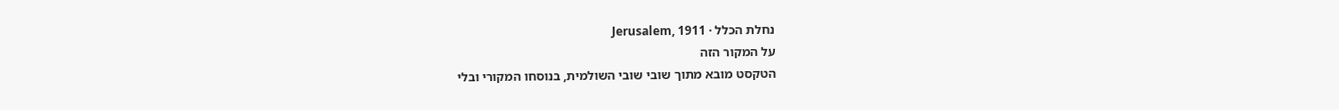נחלת הכלל · Jerusalem, 1911
על המקור הזה
הטקסט מובא מתוך שובי שובי השולמית, בנוסחו המקורי ובלי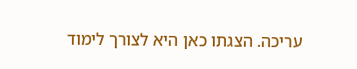עריכה. הצגתו כאן היא לצורך לימוד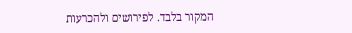המקור בלבד. לפירושים ולהכרעות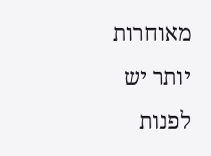מאוחרות יותר יש לפנות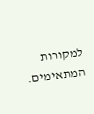למקורות המתאימים.